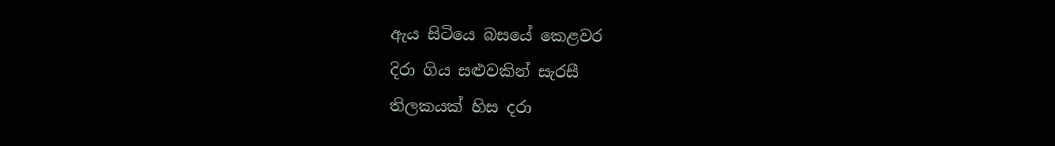ඇය සිටියෙ බසයේ කෙළවර
දිරා ගිය සළුවකින් සැරසී
තිලකයක් හිස දරා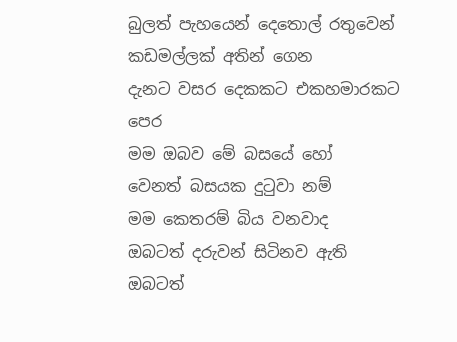බුලත් පැහයෙන් දෙතොල් රතුවෙන්
කඩමල්ලක් අතින් ගෙන
දැනට වසර දෙකකට එකහමාරකට පෙර
මම ඔබව මේ බසයේ හෝ
වෙනත් බසයක දුටුවා නම්
මම කෙතරම් බිය වනවාද
ඔබටත් දරුවන් සිටිනව ඇති
ඔබටත්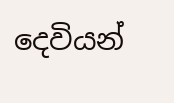දෙවියන්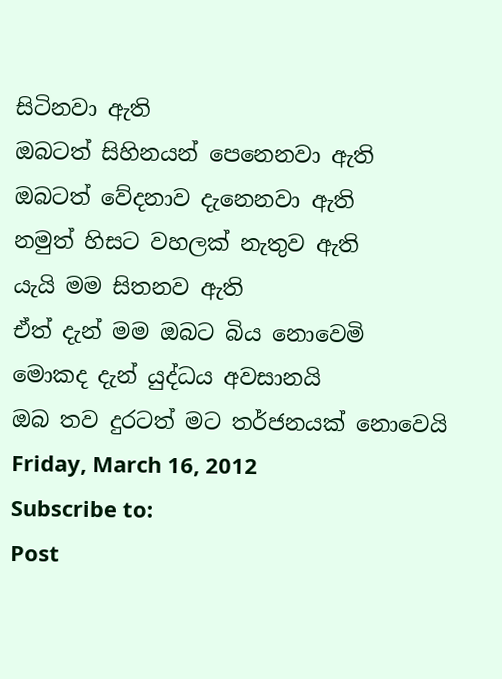සිටිනවා ඇති
ඔබටත් සිහිනයන් පෙනෙනවා ඇති
ඔබටත් වේදනාව දැනෙනවා ඇති
නමුත් හිසට වහලක් නැතුව ඇති
යැයි මම සිතනව ඇති
ඒත් දැන් මම ඔබට බිය නොවෙමි
මොකද දැන් යුද්ධය අවසානයි
ඔබ තව දුරටත් මට තර්ජනයක් නොවෙයි
Friday, March 16, 2012
Subscribe to:
Post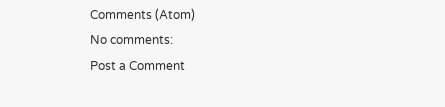Comments (Atom)
No comments:
Post a Comment